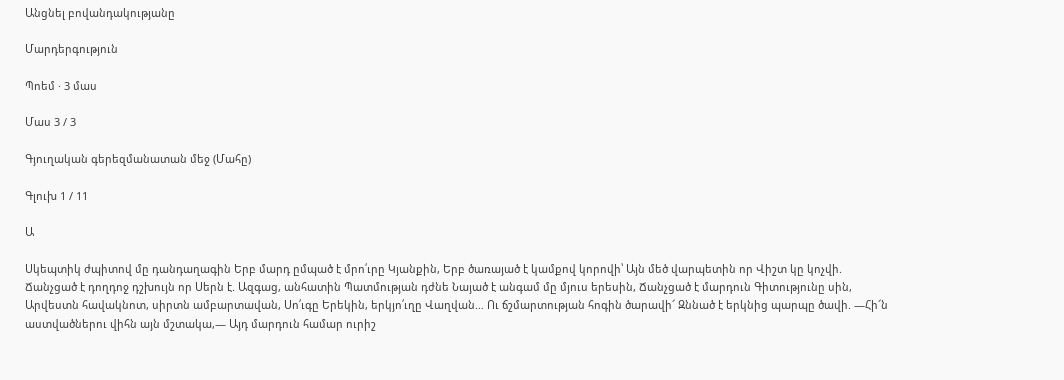Անցնել բովանդակությանը

Մարդերգություն

Պոեմ · 3 մաս

Մաս 3 / 3

Գյուղական գերեզմանատան մեջ (Մահը)

Գլուխ 1 / 11

Ա

Սկեպտիկ ժպիտով մը դանդաղագին Երբ մարդ ըմպած է մրո՛ւրը Կյանքին, Երբ ծառայած է կամքով կորովի՝ Այն մեծ վարպետին որ Վիշտ կը կոչվի. Ճանչցած է դողդոջ դշխույն որ Սերն է. Ազգաց, անհատին Պատմության դժնե Նայած է անգամ մը մյուս երեսին, Ճանչցած է մարդուն Գիտությունը սին, Արվեստն հավակնոտ, սիրտն ամբարտավան, Սո՛ւգը Երեկին, երկյո՛ւղը Վաղվան… Ու ճշմարտության հոգին ծարավի՜ Զննած է երկնից պարպը ծավի. —Հի՜ն աստվածներու վիհն այն մշտակա,— Այդ մարդուն համար ուրիշ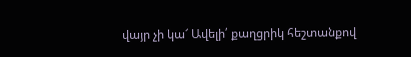վայր չի կա՜ Ավելի՛ քաղցրիկ հեշտանքով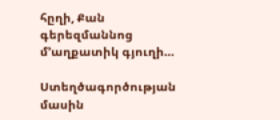հըղի, Քան գերեզմաննոց մ՚աղքատիկ գյուղի…

Ստեղծագործության մասին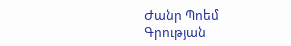Ժանր Պոեմ
Գրության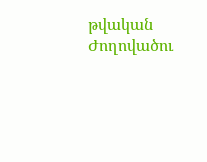թվական
Ժողովածու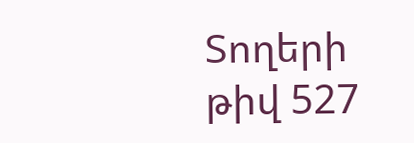Տողերի թիվ 527